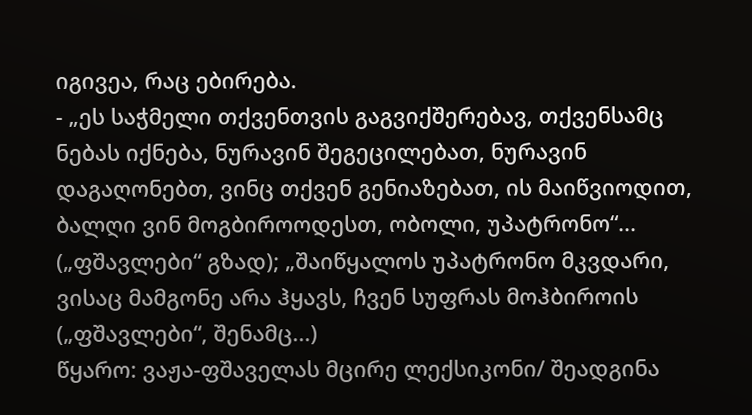იგივეა, რაც ებირება.
- „ეს საჭმელი თქვენთვის გაგვიქშერებავ, თქვენსამც ნებას იქნება, ნურავინ შეგეცილებათ, ნურავინ დაგაღონებთ, ვინც თქვენ გენიაზებათ, ის მაიწვიოდით, ბალღი ვინ მოგბიროოდესთ, ობოლი, უპატრონო“... („ფშავლები“ გზად); „შაიწყალოს უპატრონო მკვდარი, ვისაც მამგონე არა ჰყავს, ჩვენ სუფრას მოჰბიროის („ფშავლები“, შენამც...)
წყარო: ვაჟა-ფშაველას მცირე ლექსიკონი/ შეადგინა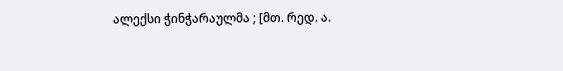ალექსი ჭინჭარაულმა ; [მთ. რედ. ა.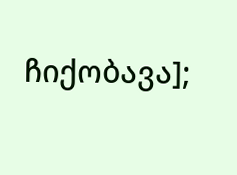ჩიქობავა];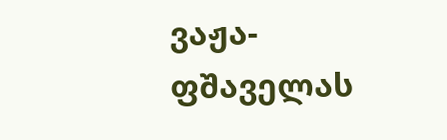ვაჟა-ფშაველას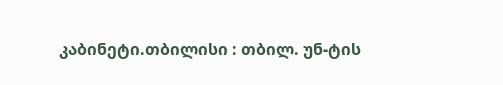კაბინეტი.თბილისი : თბილ. უნ-ტის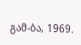გამ-ბა, 1969.